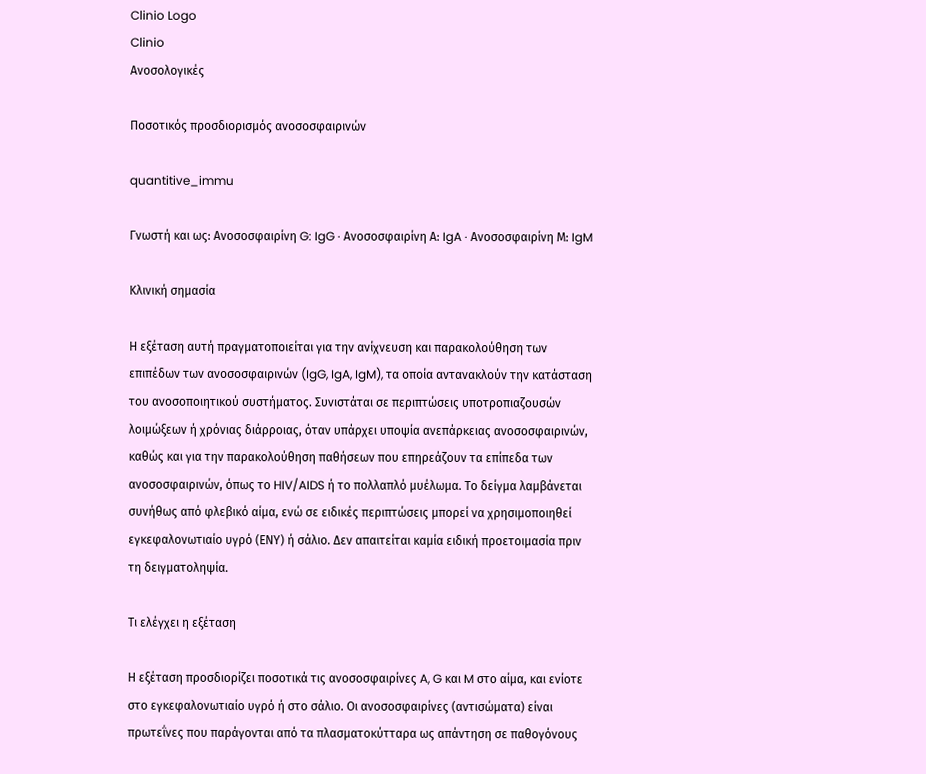Clinio Logo
Clinio
Ανοσολογικές

Ποσοτικός προσδιορισμός ανοσοσφαιρινών

quantitive_immu

Γνωστή και ως: Ανοσοσφαιρίνη G: IgG · Ανοσοσφαιρίνη Α: IgA · Ανοσοσφαιρίνη Μ: IgM

Κλινική σημασία

Η εξέταση αυτή πραγματοποιείται για την ανίχνευση και παρακολούθηση των επιπέδων των ανοσοσφαιρινών (IgG, IgA, IgM), τα οποία αντανακλούν την κατάσταση του ανοσοποιητικού συστήματος. Συνιστάται σε περιπτώσεις υποτροπιαζουσών λοιμώξεων ή χρόνιας διάρροιας, όταν υπάρχει υποψία ανεπάρκειας ανοσοσφαιρινών, καθώς και για την παρακολούθηση παθήσεων που επηρεάζουν τα επίπεδα των ανοσοσφαιρινών, όπως το HIV/AIDS ή το πολλαπλό μυέλωμα. Το δείγμα λαμβάνεται συνήθως από φλεβικό αίμα, ενώ σε ειδικές περιπτώσεις μπορεί να χρησιμοποιηθεί εγκεφαλονωτιαίο υγρό (ΕΝΥ) ή σάλιο. Δεν απαιτείται καμία ειδική προετοιμασία πριν τη δειγματοληψία.

Τι ελέγχει η εξέταση

Η εξέταση προσδιορίζει ποσοτικά τις ανοσοσφαιρίνες A, G και M στο αίμα, και ενίοτε στο εγκεφαλονωτιαίο υγρό ή στο σάλιο. Οι ανοσοσφαιρίνες (αντισώματα) είναι πρωτεΐνες που παράγονται από τα πλασματοκύτταρα ως απάντηση σε παθογόνους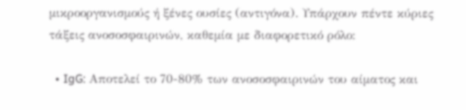μικροοργανισμούς ή ξένες ουσίες (αντιγόνα). Υπάρχουν πέντε κύριες τάξεις ανοσοσφαιρινών, καθεμία με διαφορετικό ρόλο:

  • IgG: Αποτελεί το 70-80% των ανοσοσφαιρινών του αίματος και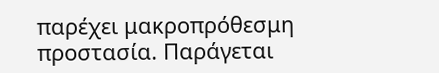παρέχει μακροπρόθεσμη προστασία. Παράγεται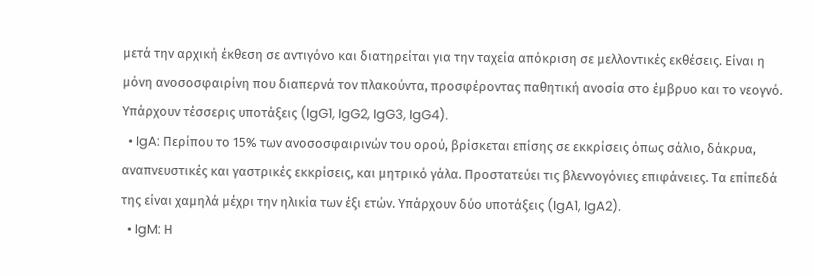μετά την αρχική έκθεση σε αντιγόνο και διατηρείται για την ταχεία απόκριση σε μελλοντικές εκθέσεις. Είναι η μόνη ανοσοσφαιρίνη που διαπερνά τον πλακούντα, προσφέροντας παθητική ανοσία στο έμβρυο και το νεογνό. Υπάρχουν τέσσερις υποτάξεις (IgG1, IgG2, IgG3, IgG4).
  • IgA: Περίπου το 15% των ανοσοσφαιρινών του ορού, βρίσκεται επίσης σε εκκρίσεις όπως σάλιο, δάκρυα, αναπνευστικές και γαστρικές εκκρίσεις, και μητρικό γάλα. Προστατεύει τις βλεννογόνιες επιφάνειες. Τα επίπεδά της είναι χαμηλά μέχρι την ηλικία των έξι ετών. Υπάρχουν δύο υποτάξεις (IgA1, IgA2).
  • IgM: Η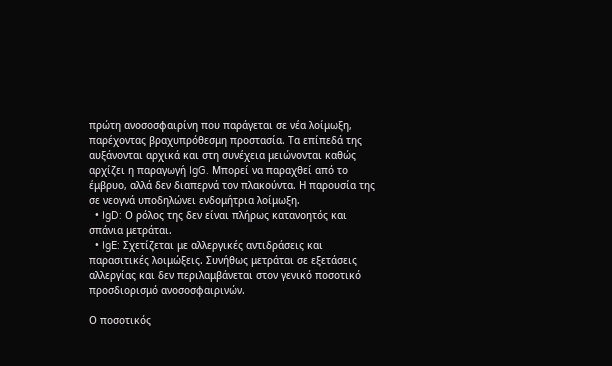πρώτη ανοσοσφαιρίνη που παράγεται σε νέα λοίμωξη, παρέχοντας βραχυπρόθεσμη προστασία. Τα επίπεδά της αυξάνονται αρχικά και στη συνέχεια μειώνονται καθώς αρχίζει η παραγωγή IgG. Μπορεί να παραχθεί από το έμβρυο, αλλά δεν διαπερνά τον πλακούντα. Η παρουσία της σε νεογνά υποδηλώνει ενδομήτρια λοίμωξη.
  • IgD: Ο ρόλος της δεν είναι πλήρως κατανοητός και σπάνια μετράται.
  • IgE: Σχετίζεται με αλλεργικές αντιδράσεις και παρασιτικές λοιμώξεις. Συνήθως μετράται σε εξετάσεις αλλεργίας και δεν περιλαμβάνεται στον γενικό ποσοτικό προσδιορισμό ανοσοσφαιρινών.

Ο ποσοτικός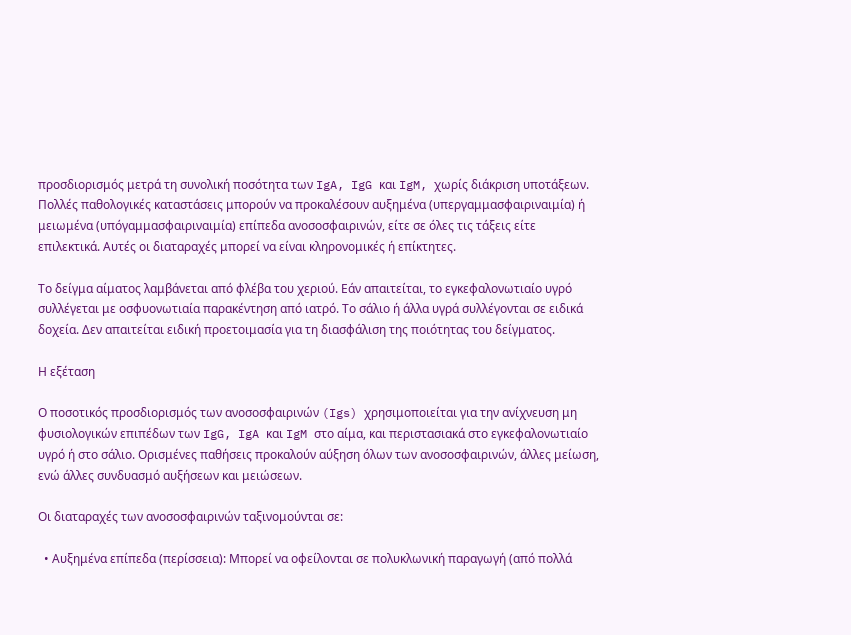προσδιορισμός μετρά τη συνολική ποσότητα των IgA, IgG και IgM, χωρίς διάκριση υποτάξεων. Πολλές παθολογικές καταστάσεις μπορούν να προκαλέσουν αυξημένα (υπεργαμμασφαιριναιμία) ή μειωμένα (υπόγαμμασφαιριναιμία) επίπεδα ανοσοσφαιρινών, είτε σε όλες τις τάξεις είτε επιλεκτικά. Αυτές οι διαταραχές μπορεί να είναι κληρονομικές ή επίκτητες.

Το δείγμα αίματος λαμβάνεται από φλέβα του χεριού. Εάν απαιτείται, το εγκεφαλονωτιαίο υγρό συλλέγεται με οσφυονωτιαία παρακέντηση από ιατρό. Το σάλιο ή άλλα υγρά συλλέγονται σε ειδικά δοχεία. Δεν απαιτείται ειδική προετοιμασία για τη διασφάλιση της ποιότητας του δείγματος.

Η εξέταση

Ο ποσοτικός προσδιορισμός των ανοσοσφαιρινών (Igs) χρησιμοποιείται για την ανίχνευση μη φυσιολογικών επιπέδων των IgG, IgA και IgM στο αίμα, και περιστασιακά στο εγκεφαλονωτιαίο υγρό ή στο σάλιο. Ορισμένες παθήσεις προκαλούν αύξηση όλων των ανοσοσφαιρινών, άλλες μείωση, ενώ άλλες συνδυασμό αυξήσεων και μειώσεων.

Οι διαταραχές των ανοσοσφαιρινών ταξινομούνται σε:

  • Αυξημένα επίπεδα (περίσσεια): Μπορεί να οφείλονται σε πολυκλωνική παραγωγή (από πολλά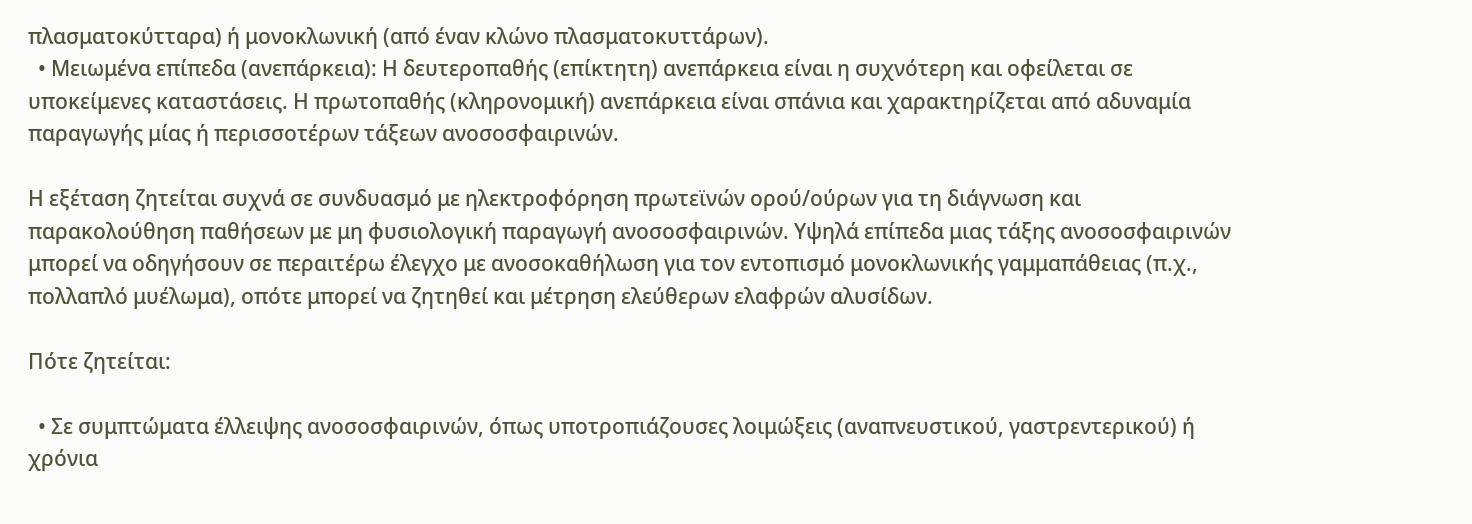πλασματοκύτταρα) ή μονοκλωνική (από έναν κλώνο πλασματοκυττάρων).
  • Μειωμένα επίπεδα (ανεπάρκεια): Η δευτεροπαθής (επίκτητη) ανεπάρκεια είναι η συχνότερη και οφείλεται σε υποκείμενες καταστάσεις. Η πρωτοπαθής (κληρονομική) ανεπάρκεια είναι σπάνια και χαρακτηρίζεται από αδυναμία παραγωγής μίας ή περισσοτέρων τάξεων ανοσοσφαιρινών.

Η εξέταση ζητείται συχνά σε συνδυασμό με ηλεκτροφόρηση πρωτεϊνών ορού/ούρων για τη διάγνωση και παρακολούθηση παθήσεων με μη φυσιολογική παραγωγή ανοσοσφαιρινών. Υψηλά επίπεδα μιας τάξης ανοσοσφαιρινών μπορεί να οδηγήσουν σε περαιτέρω έλεγχο με ανοσοκαθήλωση για τον εντοπισμό μονοκλωνικής γαμμαπάθειας (π.χ., πολλαπλό μυέλωμα), οπότε μπορεί να ζητηθεί και μέτρηση ελεύθερων ελαφρών αλυσίδων.

Πότε ζητείται:

  • Σε συμπτώματα έλλειψης ανοσοσφαιρινών, όπως υποτροπιάζουσες λοιμώξεις (αναπνευστικού, γαστρεντερικού) ή χρόνια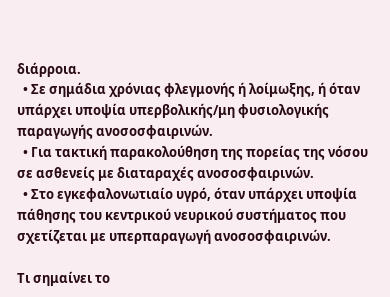διάρροια.
  • Σε σημάδια χρόνιας φλεγμονής ή λοίμωξης, ή όταν υπάρχει υποψία υπερβολικής/μη φυσιολογικής παραγωγής ανοσοσφαιρινών.
  • Για τακτική παρακολούθηση της πορείας της νόσου σε ασθενείς με διαταραχές ανοσοσφαιρινών.
  • Στο εγκεφαλονωτιαίο υγρό, όταν υπάρχει υποψία πάθησης του κεντρικού νευρικού συστήματος που σχετίζεται με υπερπαραγωγή ανοσοσφαιρινών.

Τι σημαίνει το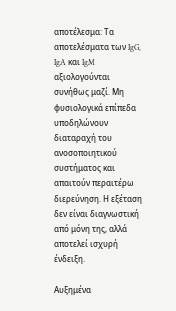αποτέλεσμα: Τα αποτελέσματα των IgG, IgA και IgM αξιολογούνται συνήθως μαζί. Μη φυσιολογικά επίπεδα υποδηλώνουν διαταραχή του ανοσοποιητικού συστήματος και απαιτούν περαιτέρω διερεύνηση. Η εξέταση δεν είναι διαγνωστική από μόνη της, αλλά αποτελεί ισχυρή ένδειξη.

Αυξημένα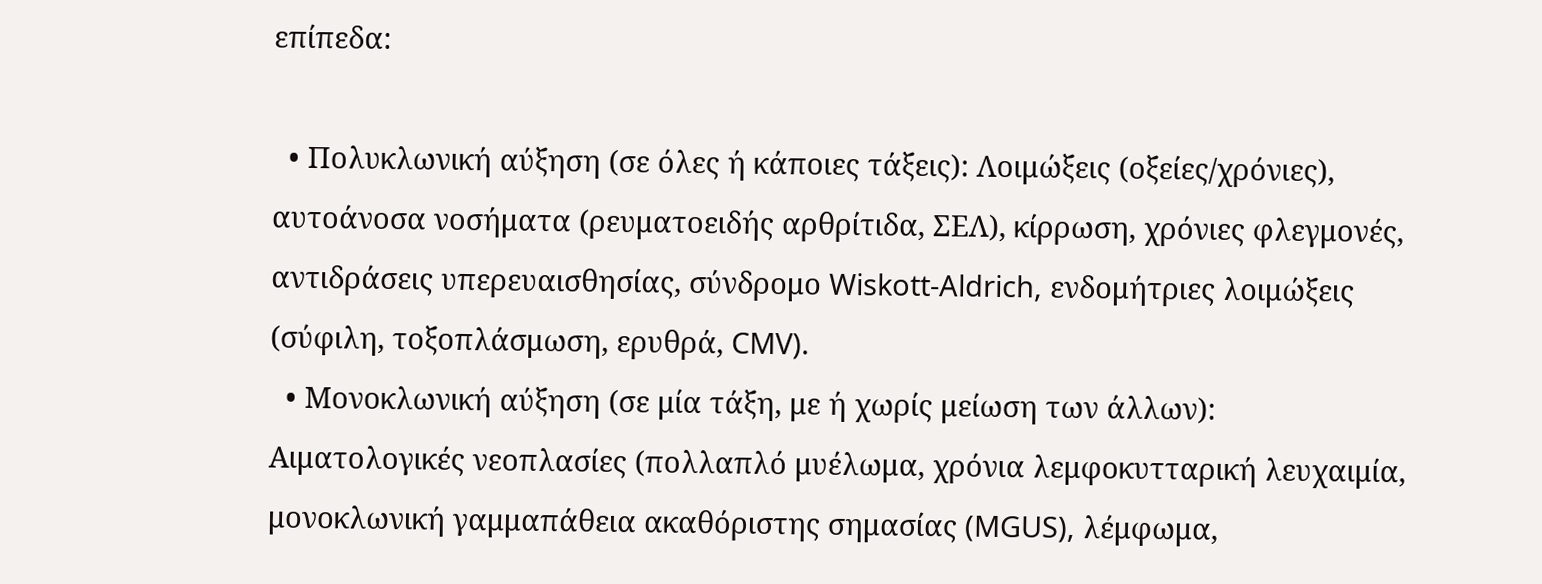επίπεδα:

  • Πολυκλωνική αύξηση (σε όλες ή κάποιες τάξεις): Λοιμώξεις (οξείες/χρόνιες), αυτοάνοσα νοσήματα (ρευματοειδής αρθρίτιδα, ΣΕΛ), κίρρωση, χρόνιες φλεγμονές, αντιδράσεις υπερευαισθησίας, σύνδρομο Wiskott-Aldrich, ενδομήτριες λοιμώξεις (σύφιλη, τοξοπλάσμωση, ερυθρά, CMV).
  • Μονοκλωνική αύξηση (σε μία τάξη, με ή χωρίς μείωση των άλλων): Αιματολογικές νεοπλασίες (πολλαπλό μυέλωμα, χρόνια λεμφοκυτταρική λευχαιμία, μονοκλωνική γαμμαπάθεια ακαθόριστης σημασίας (MGUS), λέμφωμα,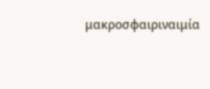μακροσφαιριναιμία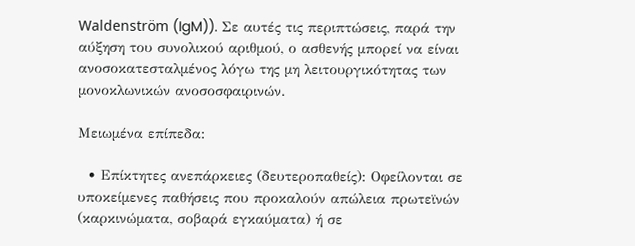Waldenström (IgM)). Σε αυτές τις περιπτώσεις, παρά την αύξηση του συνολικού αριθμού, ο ασθενής μπορεί να είναι ανοσοκατεσταλμένος λόγω της μη λειτουργικότητας των μονοκλωνικών ανοσοσφαιρινών.

Μειωμένα επίπεδα:

  • Επίκτητες ανεπάρκειες (δευτεροπαθείς): Οφείλονται σε υποκείμενες παθήσεις που προκαλούν απώλεια πρωτεϊνών (καρκινώματα, σοβαρά εγκαύματα) ή σε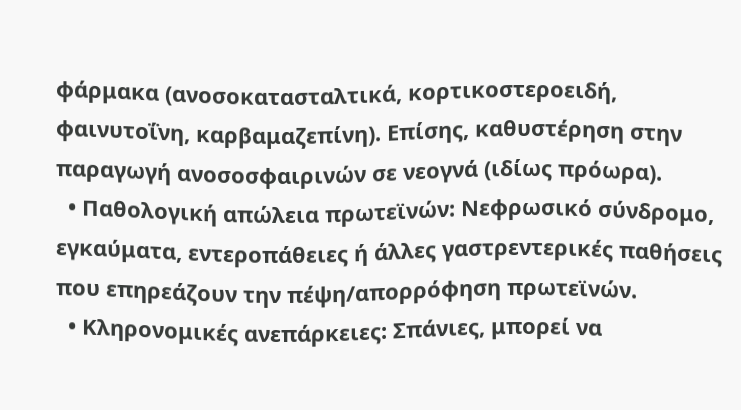φάρμακα (ανοσοκατασταλτικά, κορτικοστεροειδή, φαινυτοΐνη, καρβαμαζεπίνη). Επίσης, καθυστέρηση στην παραγωγή ανοσοσφαιρινών σε νεογνά (ιδίως πρόωρα).
  • Παθολογική απώλεια πρωτεϊνών: Νεφρωσικό σύνδρομο, εγκαύματα, εντεροπάθειες ή άλλες γαστρεντερικές παθήσεις που επηρεάζουν την πέψη/απορρόφηση πρωτεϊνών.
  • Κληρονομικές ανεπάρκειες: Σπάνιες, μπορεί να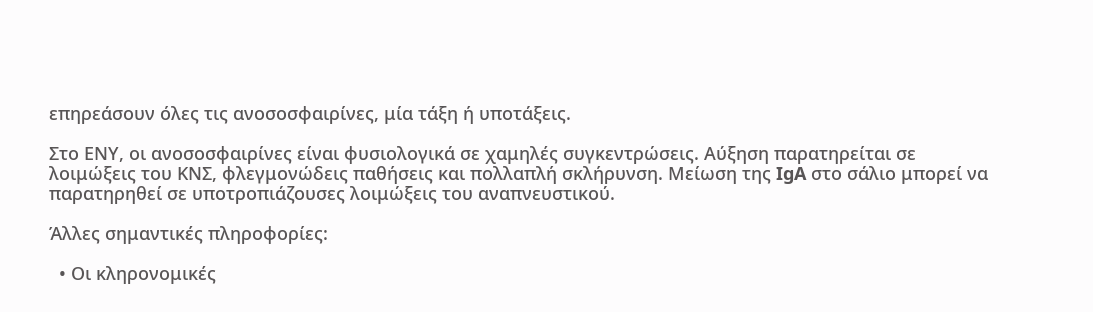επηρεάσουν όλες τις ανοσοσφαιρίνες, μία τάξη ή υποτάξεις.

Στο ΕΝΥ, οι ανοσοσφαιρίνες είναι φυσιολογικά σε χαμηλές συγκεντρώσεις. Αύξηση παρατηρείται σε λοιμώξεις του ΚΝΣ, φλεγμονώδεις παθήσεις και πολλαπλή σκλήρυνση. Μείωση της IgA στο σάλιο μπορεί να παρατηρηθεί σε υποτροπιάζουσες λοιμώξεις του αναπνευστικού.

Άλλες σημαντικές πληροφορίες:

  • Οι κληρονομικές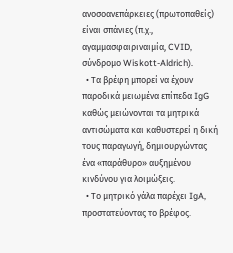ανοσοανεπάρκειες (πρωτοπαθείς) είναι σπάνιες (π.χ., αγαμμασφαιριναιμία, CVID, σύνδρομο Wiskott-Aldrich).
  • Τα βρέφη μπορεί να έχουν παροδικά μειωμένα επίπεδα IgG καθώς μειώνονται τα μητρικά αντισώματα και καθυστερεί η δική τους παραγωγή, δημιουργώντας ένα «παράθυρο» αυξημένου κινδύνου για λοιμώξεις.
  • Το μητρικό γάλα παρέχει IgA, προστατεύοντας το βρέφος.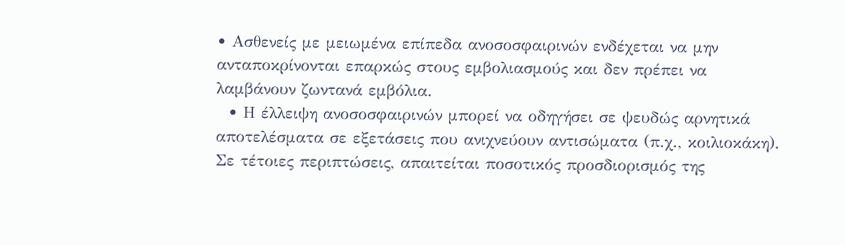• Ασθενείς με μειωμένα επίπεδα ανοσοσφαιρινών ενδέχεται να μην ανταποκρίνονται επαρκώς στους εμβολιασμούς και δεν πρέπει να λαμβάνουν ζωντανά εμβόλια.
  • Η έλλειψη ανοσοσφαιρινών μπορεί να οδηγήσει σε ψευδώς αρνητικά αποτελέσματα σε εξετάσεις που ανιχνεύουν αντισώματα (π.χ., κοιλιοκάκη). Σε τέτοιες περιπτώσεις, απαιτείται ποσοτικός προσδιορισμός της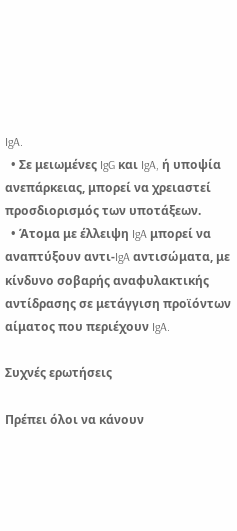IgA.
  • Σε μειωμένες IgG και IgA, ή υποψία ανεπάρκειας, μπορεί να χρειαστεί προσδιορισμός των υποτάξεων.
  • Άτομα με έλλειψη IgA μπορεί να αναπτύξουν αντι-IgA αντισώματα, με κίνδυνο σοβαρής αναφυλακτικής αντίδρασης σε μετάγγιση προϊόντων αίματος που περιέχουν IgA.

Συχνές ερωτήσεις

Πρέπει όλοι να κάνουν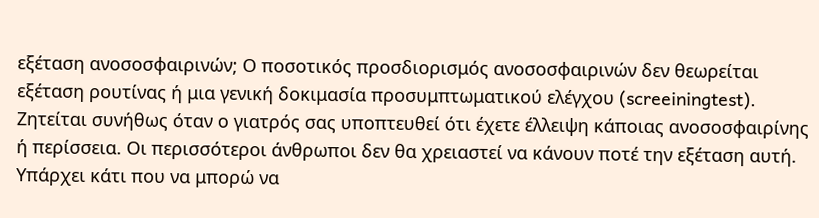εξέταση ανοσοσφαιρινών; Ο ποσοτικός προσδιορισμός ανοσοσφαιρινών δεν θεωρείται εξέταση ρουτίνας ή μια γενική δοκιμασία προσυμπτωματικού ελέγχου (screeiningtest). Ζητείται συνήθως όταν ο γιατρός σας υποπτευθεί ότι έχετε έλλειψη κάποιας ανοσοσφαιρίνης ή περίσσεια. Οι περισσότεροι άνθρωποι δεν θα χρειαστεί να κάνουν ποτέ την εξέταση αυτή. Υπάρχει κάτι που να μπορώ να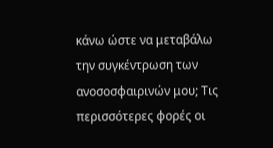κάνω ώστε να μεταβάλω την συγκέντρωση των ανοσοσφαιρινών μου; Τις περισσότερες φορές οι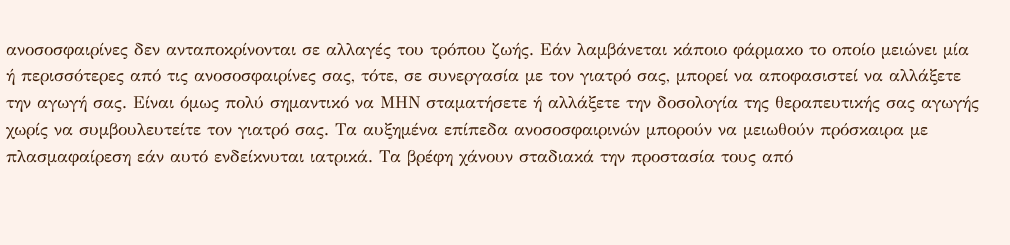ανοσοσφαιρίνες δεν ανταποκρίνονται σε αλλαγές του τρόπου ζωής. Εάν λαμβάνεται κάποιο φάρμακο το οποίο μειώνει μία ή περισσότερες από τις ανοσοσφαιρίνες σας, τότε, σε συνεργασία με τον γιατρό σας, μπορεί να αποφασιστεί να αλλάξετε την αγωγή σας. Είναι όμως πολύ σημαντικό να ΜΗΝ σταματήσετε ή αλλάξετε την δοσολογία της θεραπευτικής σας αγωγής χωρίς να συμβουλευτείτε τον γιατρό σας. Τα αυξημένα επίπεδα ανοσοσφαιρινών μπορούν να μειωθούν πρόσκαιρα με πλασμαφαίρεση εάν αυτό ενδείκνυται ιατρικά. Τα βρέφη χάνουν σταδιακά την προστασία τους από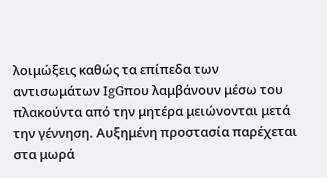λοιμώξεις καθώς τα επίπεδα των αντισωμάτων IgGπου λαμβάνουν μέσω του πλακούντα από την μητέρα μειώνονται μετά την γέννηση. Αυξημένη προστασία παρέχεται στα μωρά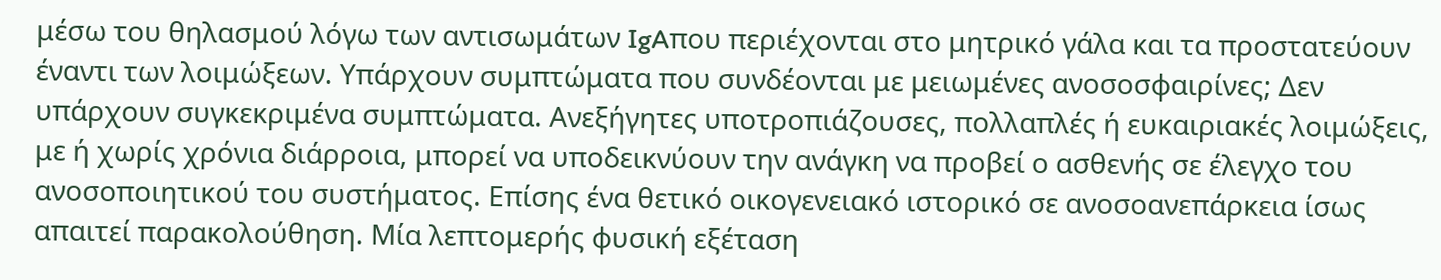μέσω του θηλασμού λόγω των αντισωμάτων IgAπου περιέχονται στο μητρικό γάλα και τα προστατεύουν έναντι των λοιμώξεων. Υπάρχουν συμπτώματα που συνδέονται με μειωμένες ανοσοσφαιρίνες; Δεν υπάρχουν συγκεκριμένα συμπτώματα. Ανεξήγητες υποτροπιάζουσες, πολλαπλές ή ευκαιριακές λοιμώξεις, με ή χωρίς χρόνια διάρροια, μπορεί να υποδεικνύουν την ανάγκη να προβεί ο ασθενής σε έλεγχο του ανοσοποιητικού του συστήματος. Επίσης ένα θετικό οικογενειακό ιστορικό σε ανοσοανεπάρκεια ίσως απαιτεί παρακολούθηση. Μία λεπτομερής φυσική εξέταση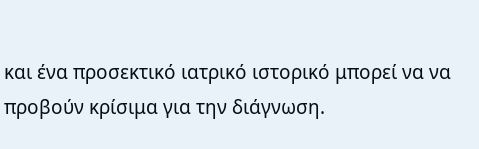και ένα προσεκτικό ιατρικό ιστορικό μπορεί να να προβούν κρίσιμα για την διάγνωση.